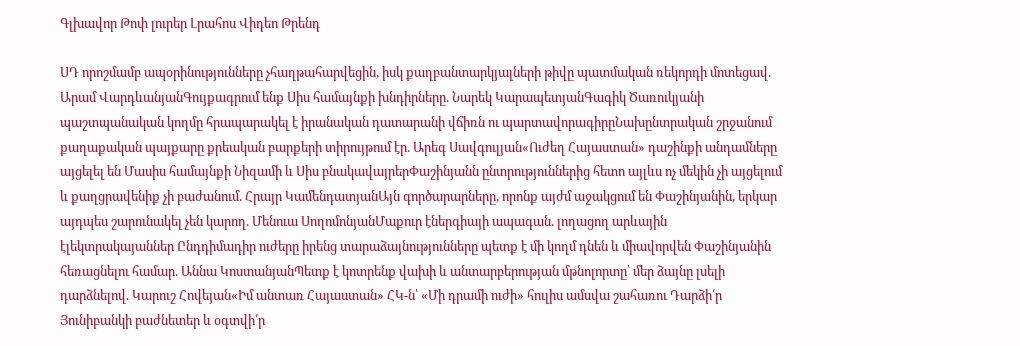Գլխավոր Թոփ լուրեր Լրահոս Վիդեո Թրենդ

ՍԴ որոշմամբ ապօրինությունները չհաղթահարվեցին, իսկ քաղբանտարկյալների թիվը պատմական ռեկորդի մոտեցավ. Արամ ՎարդևանյանԳույքագրում ենք Սիս համայնքի խնդիրները. Նարեկ ԿարապետյանԳագիկ Ծառուկյանի պաշտպանական կողմը հրապարակել է իրանական դատարանի վճիռն ու պարտավորագիրըՆախընտրական շրջանում քաղաքական պայքարը քրեական բարքերի տիրույթում էր. Արեգ Սավգուլյան«Ուժեղ Հայաստան» դաշինքի անդամները այցելել են Մասիս համայնքի Նիզամի և Սիս բնակավայրերՓաշինյանն ընտրություններից հետո այլևս ոչ մեկին չի այցելում և քաղցրավենիք չի բաժանում. Հրայր ԿամենդատյանԱյն գործարարները, որոնք այժմ աջակցում են Փաշինյանին, երկար այդպես շարունակել չեն կարող. Մենուա ՍողոմոնյանՄաքուր էներգիայի ապագան. լողացող արևային էլեկտրակայաններ Ընդդիմադիր ուժերը իրենց տարաձայնությունները պետք է մի կողմ դնեն և միավորվեն Փաշինյանին հեռացնելու համար. Աննա ԿոստանյանՊետք է կոտրենք վախի և անտարբերության մթնոլորտը՝ մեր ձայնը լսելի դարձնելով. Կարուշ Հովեյան«Իմ անտառ Հայաստան» ՀԿ-ն՝ «Մի դրամի ուժի» հուլիս ամսվա շահառու Դարձի՛ր Յունիբանկի բաժնետեր և օգտվի՛ր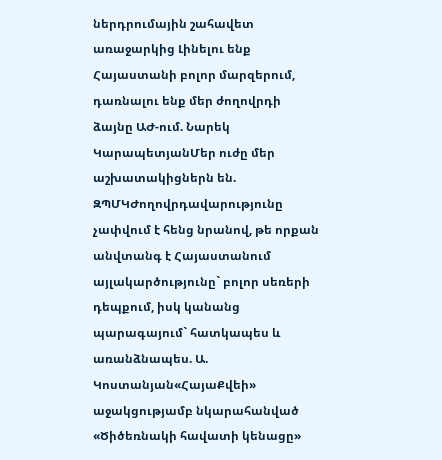ներդրումային շահավետ առաջարկից Լինելու ենք Հայաստանի բոլոր մարզերում, դառնալու ենք մեր ժողովրդի ձայնը ԱԺ-ում. Նարեկ ԿարապետյանՄեր ուժը մեր աշխատակիցներն են. ԶՊՄԿԺողովրդավարությունը չափվում է հենց նրանով, թե որքան անվտանգ է Հայաստանում այլակարծությունը` բոլոր սեռերի դեպքում, իսկ կանանց պարագայում` հատկապես և առանձնապես. Ա. Կոստանյան«ՀայաՔվեի» աջակցությամբ նկարահանված «Ծիծեռնակի հավատի կենացը»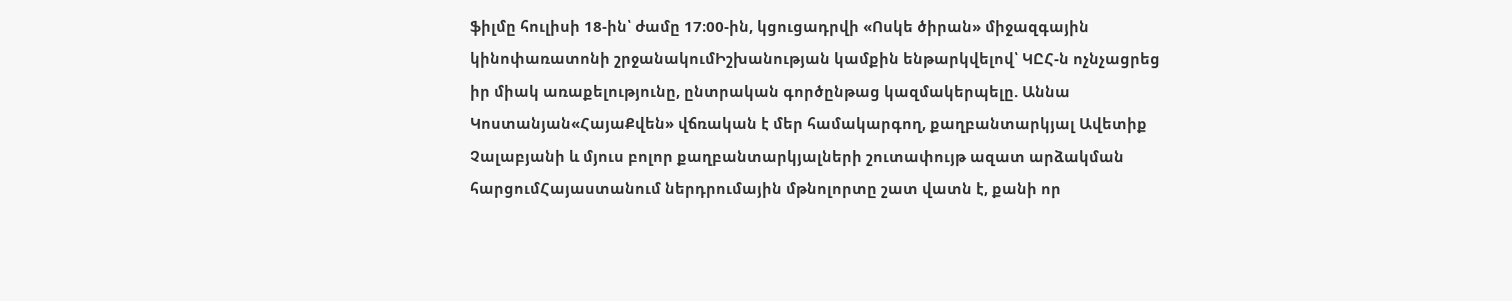ֆիլմը հուլիսի 18-ին՝ ժամը 17։00-ին, կցուցադրվի «Ոսկե ծիրան» միջազգային կինոփառատոնի շրջանակումԻշխանության կամքին ենթարկվելով՝ ԿԸՀ-ն ոչնչացրեց իր միակ առաքելությունը, ընտրական գործընթաց կազմակերպելը. Աննա Կոստանյան«ՀայաՔվեն» վճռական է մեր համակարգող, քաղբանտարկյալ Ավետիք Չալաբյանի և մյուս բոլոր քաղբանտարկյալների շուտափույթ ազատ արձակման հարցումՀայաստանում ներդրումային մթնոլորտը շատ վատն է, քանի որ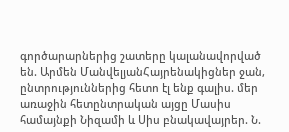գործարարներից շատերը կալանավորված են. Արմեն ՄանվելյանՀայրենակիցներ ջան, ընտրություններից հետո էլ ենք գալիս. մեր առաջին հետընտրական այցը Մասիս համայնքի Նիզամի և Սիս բնակավայրեր. Ն.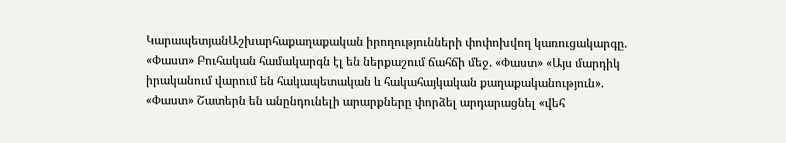ԿարապետյանԱշխարհաքաղաքական իրողությունների փոփոխվող կառուցակարգը. «Փաստ» Բուհական համակարգն էլ են ներքաշում ճահճի մեջ. «Փաստ» «Այս մարդիկ իրականում վարում են հակապետական և հակահայկական քաղաքականություն». «Փաստ» Շատերն են անընդունելի արարքները փորձել արդարացնել «վեհ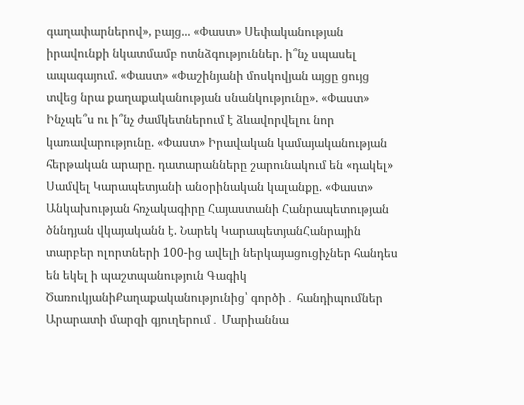գաղափարներով», բայց... «Փաստ» Սեփականության իրավունքի նկատմամբ ոտնձգություններ. ի՞նչ սպասել ապագայում. «Փաստ» «Փաշինյանի մոսկովյան այցը ցույց տվեց նրա քաղաքականության սնանկությունը». «Փաստ» Ինչպե՞ս ու ի՞նչ ժամկետներում է ձևավորվելու նոր կառավարությունը. «Փաստ» Իրավական կամայականության հերթական արարը. դատարանները շարունակում են «դակել» Սամվել Կարապետյանի անօրինական կալանքը. «Փաստ» Անկախության հռչակագիրը Հայաստանի Հանրապետության ծննդյան վկայականն է. Նարեկ ԿարապետյանՀանրային տարբեր ոլորտների 100-ից ավելի ներկայացուցիչներ հանդես են եկել ի պաշտպանություն Գագիկ ԾառուկյանիՔաղաքականությունից՝ գործի․ հանդիպումներ Արարատի մարզի գյուղերում․ Մարիաննա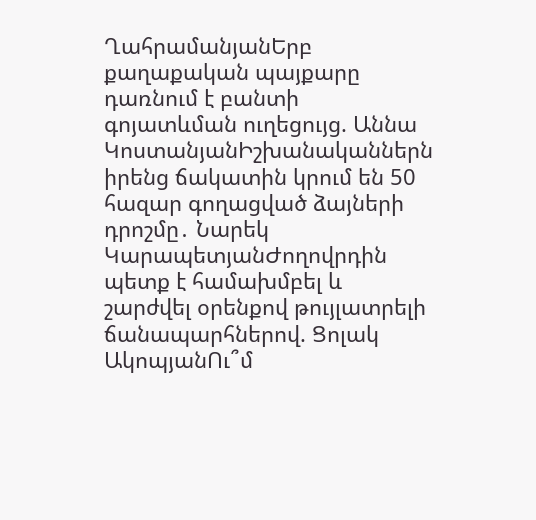ՂահրամանյանԵրբ քաղաքական պայքարը դառնում է բանտի գոյատևման ուղեցույց. Աննա ԿոստանյանԻշխանականներն իրենց ճակատին կրում են 50 հազար գողացված ձայների դրոշմը․ Նարեկ ԿարապետյանԺողովրդին պետք է համախմբել և շարժվել օրենքով թույլատրելի ճանապարհներով. Ցոլակ ԱկոպյանՈւ՞մ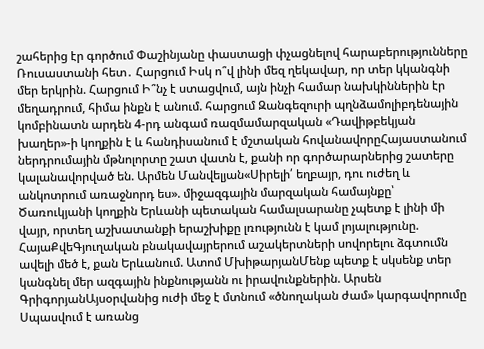շահերից էր գործում Փաշինյանը փաստացի փչացնելով հարաբերությունները Ռուսաստանի հետ․ Հարցում Իսկ ո՞վ լինի մեզ ղեկավար, որ տեր կկանգնի մեր երկրին. Հարցում Ի՞նչ է ստացվում, այն ինչի համար նախկիններին էր մեղադրում, հիմա ինքն է անում. հարցում Զանգեզուրի պղնձամոլիբդենային կոմբինատն արդեն 4-րդ անգամ ռազմամարզական «Դավիթբեկյան խաղեր»-ի կողքին է և հանդիսանում է մշտական հովանավորըՀայաստանում ներդրումային մթնոլորտը շատ վատն է, քանի որ գործարարներից շատերը կալանավորված են. Արմեն Մանվելյան«Սիրելի՛ եղբայր, դու ուժեղ և անկոտրում առաջնորդ ես». միջազգային մարզական համայնքը՝ Ծառուկյանի կողքին Երևանի պետական համալսարանը չպետք է լինի մի վայր, որտեղ աշխատանքի երաշխիքը լռությունն է կամ լոյալությունը. ՀայաՔվեԳյուղական բնակավայրերում աշակերտների սովորելու ձգտումն ավելի մեծ է, քան Երևանում. Ատոմ ՄխիթարյանՄենք պետք է սկսենք տեր կանգնել մեր ազգային ինքնությանն ու իրավունքներին. Արսեն ԳրիգորյանԱյսօրվանից ուժի մեջ է մտնում «ծնողական ժամ» կարգավորումը Սպասվում է առանց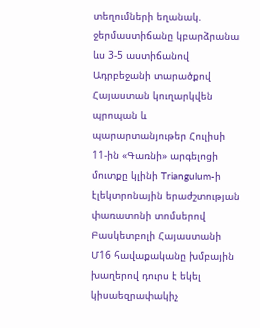տեղումների եղանակ. ջերմաստիճանը կբարձրանա ևս 3-5 աստիճանով Ադրբեջանի տարածքով Հայաստան կուղարկվեն պրոպան և պարարտանյութեր Հուլիսի 11-ին «Գառնի» արգելոցի մուտքը կլինի Triangulum-ի էլեկտրոնային երաժշտության փառատոնի տոմսերով Բասկետբոլի Հայաստանի Մ16 հավաքականը խմբային խաղերով դուրս է եկել կիսաեզրափակիչ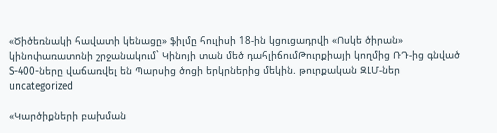«Ծիծեռնակի հավատի կենացը» ֆիլմը հուլիսի 18-ին կցուցադրվի «Ոսկե ծիրան» կինոփառատոնի շրջանակում` Կինոյի տան մեծ դահլիճումԹուրքիայի կողմից ՌԴ-ից գնված S-400-ները վաճառվել են Պարսից ծոցի երկրներից մեկին. թուրքական ԶԼՄ-ներ
uncategorized

«Կարծիքների բախման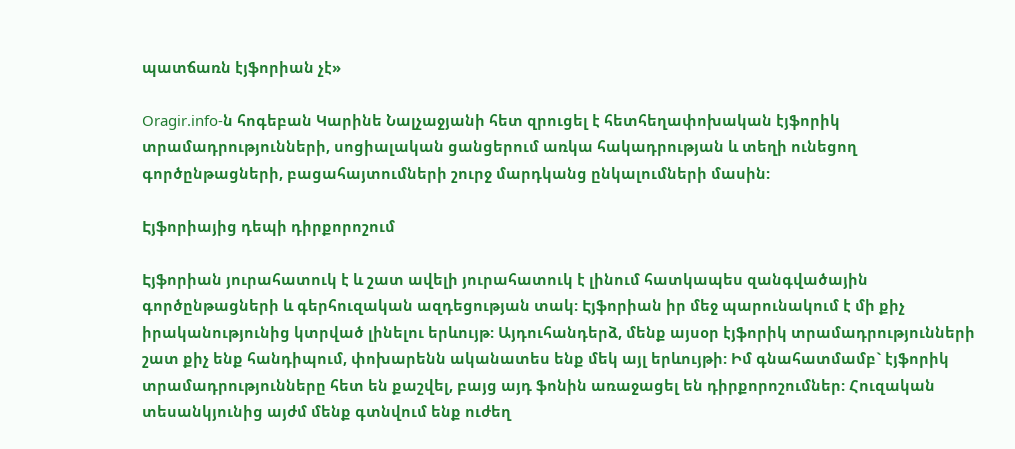պատճառն էյֆորիան չէ»

Oragir.info-ն հոգեբան Կարինե Նալչաջյանի հետ զրուցել է հետհեղափոխական էյֆորիկ տրամադրությունների, սոցիալական ցանցերում առկա հակադրության և տեղի ունեցող գործընթացների, բացահայտումների շուրջ մարդկանց ընկալումների մասին:

Էյֆորիայից դեպի դիրքորոշում

Էյֆորիան յուրահատուկ է և շատ ավելի յուրահատուկ է լինում հատկապես զանգվածային գործընթացների և գերհուզական ազդեցության տակ: Էյֆորիան իր մեջ պարունակում է մի քիչ իրականությունից կտրված լինելու երևույթ: Այդուհանդերձ, մենք այսօր էյֆորիկ տրամադրությունների շատ քիչ ենք հանդիպում, փոխարենն ականատես ենք մեկ այլ երևույթի: Իմ գնահատմամբ` էյֆորիկ տրամադրությունները հետ են քաշվել, բայց այդ ֆոնին առաջացել են դիրքորոշումներ: Հուզական տեսանկյունից այժմ մենք գտնվում ենք ուժեղ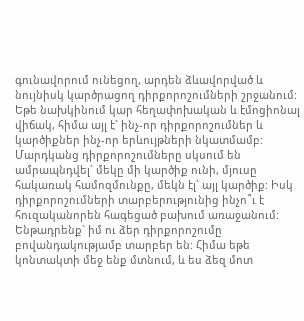գունավորում ունեցող, արդեն ձևավորված և նույնիսկ կարծրացող դիրքորոշումների շրջանում: Եթե նախկինում կար հեղափոխական և էմոցիոնալ վիճակ, հիմա այլ է` ինչ-որ դիրքորոշումներ և կարծիքներ ինչ-որ երևույթների նկատմամբ: Մարդկանց դիրքորոշումները սկսում են ամրապնդվել` մեկը մի կարծիք ունի, մյուսը հակառակ համոզմունքը, մեկն էլ` այլ կարծիք: Իսկ դիրքորոշումների տարբերությունից ինչո՞ւ է հուզականորեն հագեցած բախում առաջանում: Ենթադրենք` իմ ու ձեր դիրքորոշումը բովանդակությամբ տարբեր են: Հիմա եթե կոնտակտի մեջ ենք մտնում, և ես ձեզ մոտ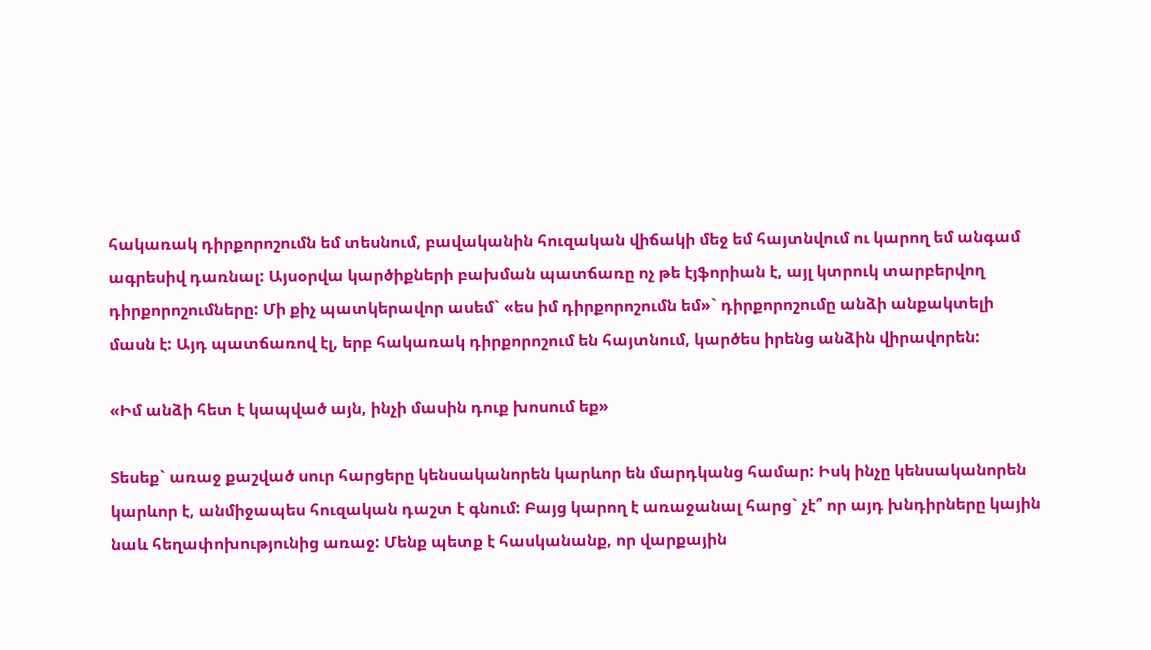հակառակ դիրքորոշումն եմ տեսնում, բավականին հուզական վիճակի մեջ եմ հայտնվում ու կարող եմ անգամ ագրեսիվ դառնալ: Այսօրվա կարծիքների բախման պատճառը ոչ թե էյֆորիան է, այլ կտրուկ տարբերվող դիրքորոշումները: Մի քիչ պատկերավոր ասեմ` «ես իմ դիրքորոշումն եմ»` դիրքորոշումը անձի անքակտելի մասն է: Այդ պատճառով էլ, երբ հակառակ դիրքորոշում են հայտնում, կարծես իրենց անձին վիրավորեն:

«Իմ անձի հետ է կապված այն, ինչի մասին դուք խոսում եք»

Տեսեք` առաջ քաշված սուր հարցերը կենսականորեն կարևոր են մարդկանց համար: Իսկ ինչը կենսականորեն կարևոր է, անմիջապես հուզական դաշտ է գնում: Բայց կարող է առաջանալ հարց` չէ՞ որ այդ խնդիրները կային նաև հեղափոխությունից առաջ: Մենք պետք է հասկանանք, որ վարքային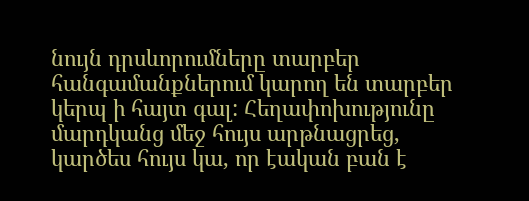նույն դրսևորումները տարբեր հանգամանքներում կարող են տարբեր կերպ ի հայտ գալ: Հեղափոխությունը մարդկանց մեջ հույս արթնացրեց, կարծես հույս կա, որ էական բան է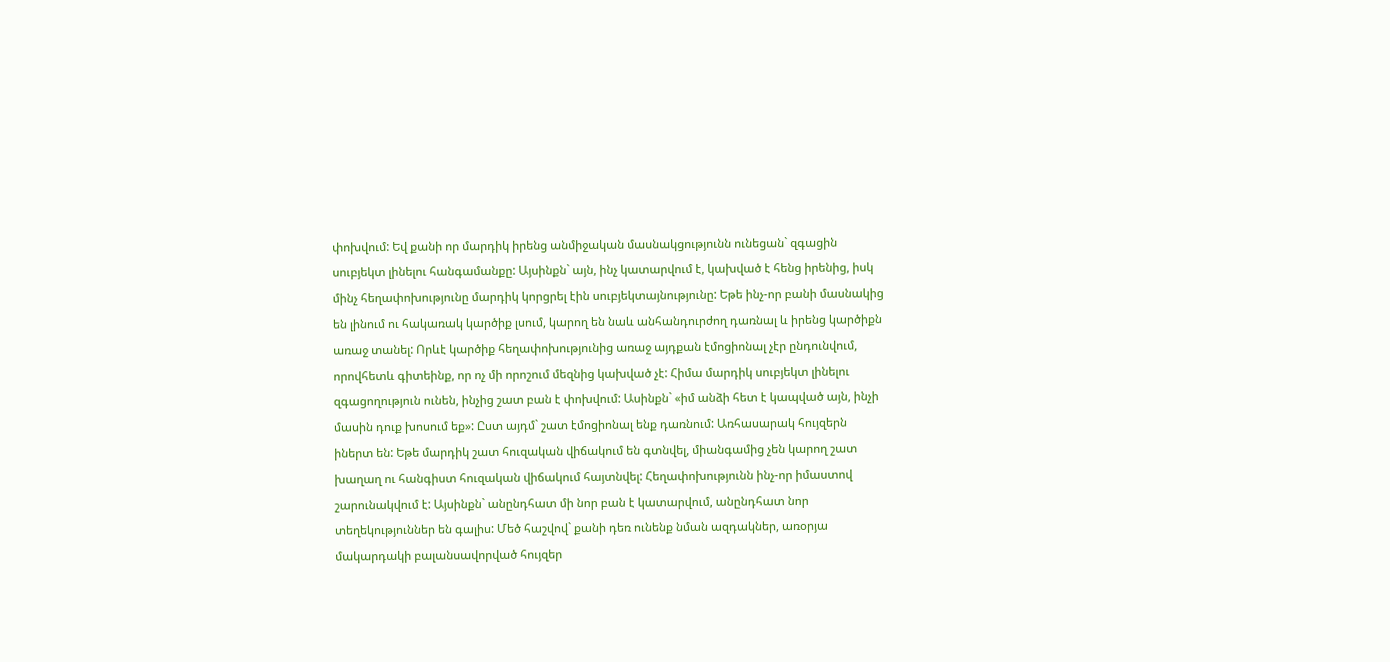փոխվում: Եվ քանի որ մարդիկ իրենց անմիջական մասնակցությունն ունեցան` զգացին սուբյեկտ լինելու հանգամանքը: Այսինքն` այն, ինչ կատարվում է, կախված է հենց իրենից, իսկ մինչ հեղափոխությունը մարդիկ կորցրել էին սուբյեկտայնությունը: Եթե ինչ-որ բանի մասնակից են լինում ու հակառակ կարծիք լսում, կարող են նաև անհանդուրժող դառնալ և իրենց կարծիքն առաջ տանել: Որևէ կարծիք հեղափոխությունից առաջ այդքան էմոցիոնալ չէր ընդունվում, որովհետև գիտեինք, որ ոչ մի որոշում մեզնից կախված չէ: Հիմա մարդիկ սուբյեկտ լինելու զգացողություն ունեն, ինչից շատ բան է փոխվում: Ասինքն` «իմ անձի հետ է կապված այն, ինչի մասին դուք խոսում եք»: Ըստ այդմ` շատ էմոցիոնալ ենք դառնում: Առհասարակ հույզերն իներտ են: Եթե մարդիկ շատ հուզական վիճակում են գտնվել, միանգամից չեն կարող շատ խաղաղ ու հանգիստ հուզական վիճակում հայտնվել: Հեղափոխությունն ինչ-որ իմաստով շարունակվում է: Այսինքն` անընդհատ մի նոր բան է կատարվում, անընդհատ նոր տեղեկություններ են գալիս: Մեծ հաշվով` քանի դեռ ունենք նման ազդակներ, առօրյա մակարդակի բալանսավորված հույզեր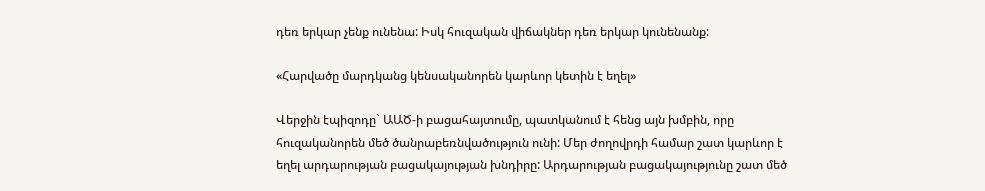դեռ երկար չենք ունենա: Իսկ հուզական վիճակներ դեռ երկար կունենանք:

«Հարվածը մարդկանց կենսականորեն կարևոր կետին է եղել»

Վերջին էպիզոդը` ԱԱԾ-ի բացահայտումը, պատկանում է հենց այն խմբին, որը հուզականորեն մեծ ծանրաբեռնվածություն ունի: Մեր ժողովրդի համար շատ կարևոր է եղել արդարության բացակայության խնդիրը: Արդարության բացակայությունը շատ մեծ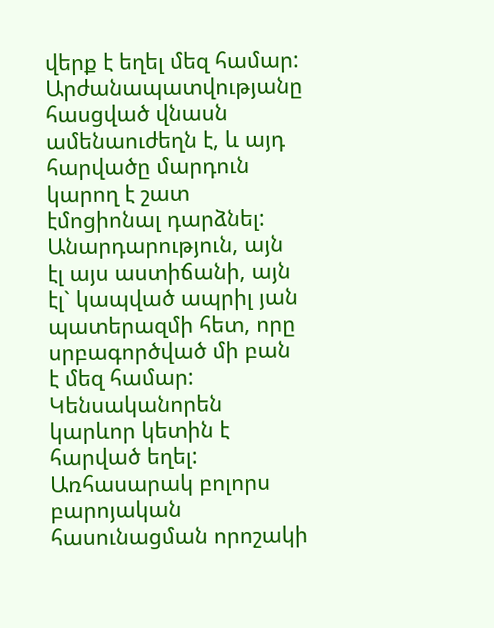վերք է եղել մեզ համար: Արժանապատվությանը հասցված վնասն ամենաուժեղն է, և այդ հարվածը մարդուն կարող է շատ էմոցիոնալ դարձնել: Անարդարություն, այն էլ այս աստիճանի, այն էլ` կապված ապրիլ յան պատերազմի հետ, որը սրբագործված մի բան է մեզ համար: Կենսականորեն կարևոր կետին է հարված եղել: Առհասարակ բոլորս բարոյական հասունացման որոշակի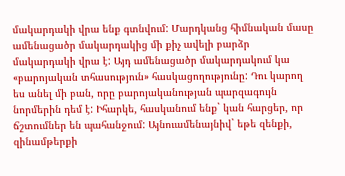մակարդակի վրա ենք գտնվում: Մարդկանց հիմնական մասը ամենացածր մակարդակից մի քիչ ավելի բարձր մակարդակի վրա է: Այդ ամենացածր մակարդակում կա «բարոյական տհասություն» հասկացողությունը: Դու կարող ես անել մի բան, որը բարոյականության պարզագույն նորմերին դեմ է: Իհարկե, հասկանում ենք` կան հարցեր, որ ճշտումներ են պահանջում: Այնուամենայնիվ` եթե զենքի, զինամթերքի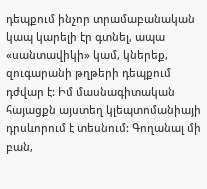դեպքում ինչոր տրամաբանական կապ կարելի էր գտնել, ապա «սանտավիկի» կամ, կներեք, զուգարանի թղթերի դեպքում դժվար է: Իմ մասնագիտական հայացքն այստեղ կլեպտոմանիայի դրսևորում է տեսնում: Գողանալ մի բան,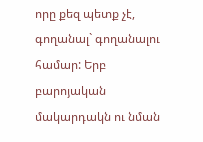որը քեզ պետք չէ, գողանալ` գողանալու համար: Երբ բարոյական մակարդակն ու նման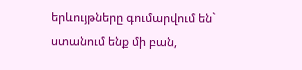երևույթները գումարվում են` ստանում ենք մի բան,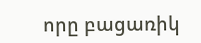որը բացառիկ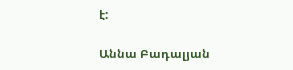է:

Աննա Բադալյան